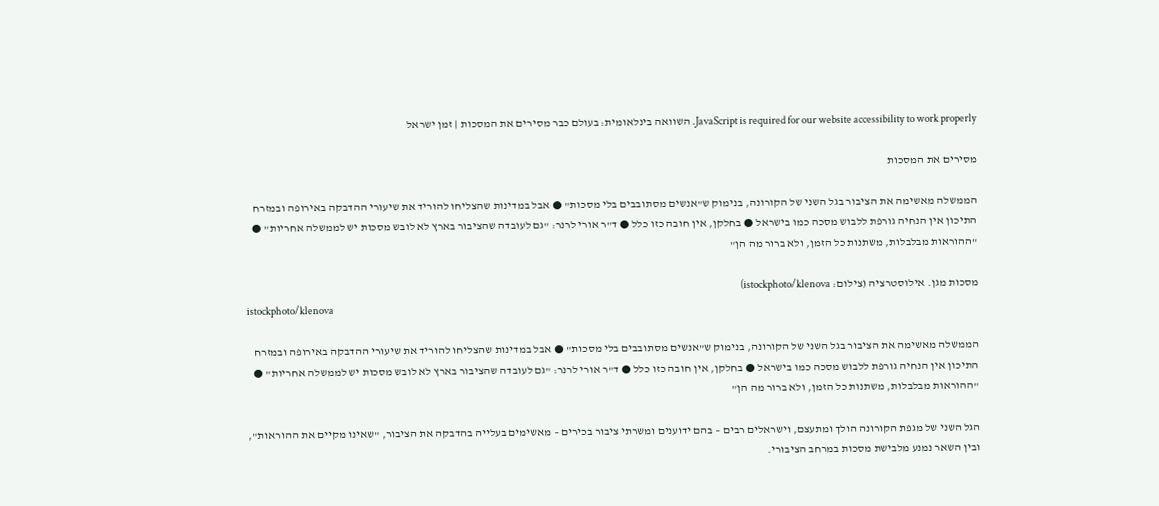JavaScript is required for our website accessibility to work properly. השוואה בינלאומית: בעולם כבר מסירים את המסכות | זמן ישראל

מסירים את המסכות

הממשלה מאשימה את הציבור בגל השני של הקורונה, בנימוק ש"אנשים מסתובבים בלי מסכות" ● אבל במדינות שהצליחו להוריד את שיעורי ההדבקה באירופה ובמזרח התיכון אין הנחיה גורפת ללבוש מסכה כמו בישראל ● בחלקן, אין חובה כזו כלל ● ד"ר אורי לרנר: "גם לעובדה שהציבור בארץ לא לובש מסכות יש לממשלה אחריות" ● "ההוראות מבלבלות, משתנות כל הזמן, ולא ברור מה הן"

מסכות מגן. אילוסטרציה (צילום: istockphoto/klenova)
istockphoto/klenova

הממשלה מאשימה את הציבור בגל השני של הקורונה, בנימוק ש"אנשים מסתובבים בלי מסכות" ● אבל במדינות שהצליחו להוריד את שיעורי ההדבקה באירופה ובמזרח התיכון אין הנחיה גורפת ללבוש מסכה כמו בישראל ● בחלקן, אין חובה כזו כלל ● ד"ר אורי לרנר: "גם לעובדה שהציבור בארץ לא לובש מסכות יש לממשלה אחריות" ● "ההוראות מבלבלות, משתנות כל הזמן, ולא ברור מה הן"

הגל השני של מגפת הקורונה הולך ומתעצם, וישראלים רבים – בהם ידוענים ומשרתי ציבור בכירים – מאשימים בעלייה בהדבקה את הציבור, "שאינו מקיים את ההוראות", ובין השאר נמנע מלבישת מסכות במרחב הציבורי.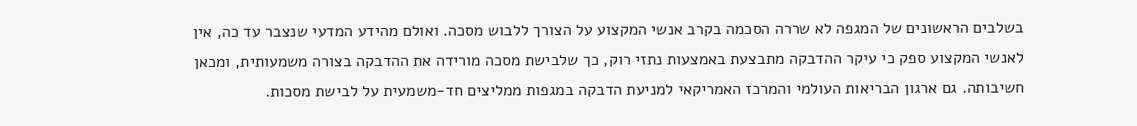בשלבים הראשונים של המגפה לא שררה הסכמה בקרב אנשי המקצוע על הצורך ללבוש מסכה. ואולם מהידע המדעי שנצבר עד כה, אין לאנשי המקצוע ספק כי עיקר ההדבקה מתבצעת באמצעות נתזי רוק, כך שלבישת מסכה מורידה את ההדבקה בצורה משמעותית, ומכאן חשיבותה. גם ארגון הבריאות העולמי והמרכז האמריקאי למניעת הדבקה במגפות ממליצים חד-משמעית על לבישת מסכות.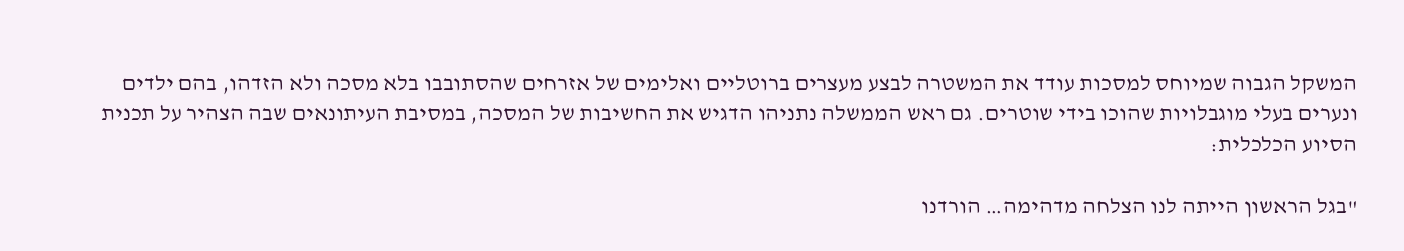המשקל הגבוה שמיוחס למסכות עודד את המשטרה לבצע מעצרים ברוטליים ואלימים של אזרחים שהסתובבו בלא מסכה ולא הזדהו, בהם ילדים ונערים בעלי מוגבלויות שהוכו בידי שוטרים. גם ראש הממשלה נתניהו הדגיש את החשיבות של המסכה, במסיבת העיתונאים שבה הצהיר על תכנית הסיוע הכלכלית:

"בגל הראשון הייתה לנו הצלחה מדהימה… הורדנו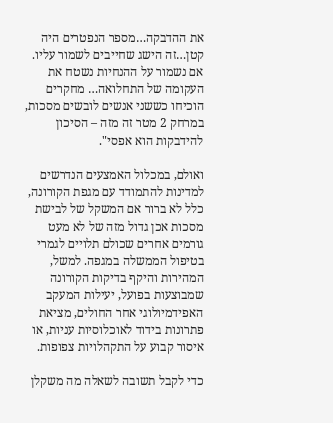את ההדבקה…מספר הנפטרים היה קטן…זה הישג שחייבים לשמור עליו. אם נשמור על ההנחיות נשטח את העקומה של התחלואה… מחקרים הוכיחו כששני אנשים לובשים מסכות, במרחק 2 מטר זה מזה – הסיכון להידבקות הוא אפסי".

ואולם, במכלול האמצעים הנדרשים למדינות להתמודד עם מגפת הקורונה, כלל לא ברור אם המשקל של לבישת מסכות אכן גדול מזה של לא מעט גורמים אחרים שכולם תלויים לגמרי בטיפול הממשלה במגפה. למשל, המהירות והיקף בדיקות הקורונה שמבוצעות בפועל, יעילות המעקב האפידמיולוגי אחר החולים, מציאת פתרונות בידוד לאוכלוסיות עניות, או איסור קבוע על התקהלויות צפופות.

כדי לקבל תשובה לשאלה מה משקלן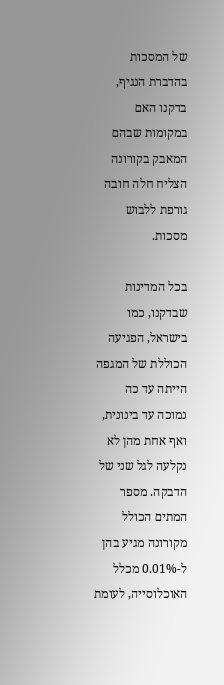של המסכות בהדברת הנגיף, בדקנו האם במקומות שבהם המאבק בקורונה הצליח חלה חובה גורפת ללבוש מסכות.

בכל המדינות שבדקנו, כמו בישראל, הפגיעה הכוללת של המגפה הייתה עד כה נמוכה עד בינונית, ואף אחת מהן לא נקלעה לגל שני של הדבקה. מספר המתים הכולל מקורונה מגיע בהן ל-0.01% מכלל האוכלוסייה, לעומת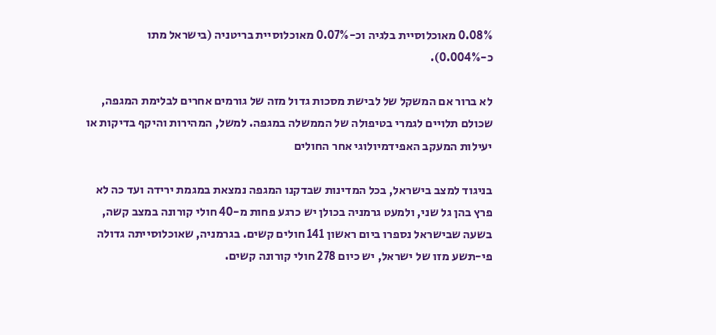0.08% מאוכלוסיית בלגיה וכ-0.07% מאוכלוסיית בריטניה (בישראל מתו כ-0.004%).

לא ברור אם המשקל של לבישת מסכות גדול מזה של גורמים אחרים לבלימת המגפה, שכולם תלויים לגמרי בטיפולה של הממשלה במגפה. למשל, המהירות והיקף בדיקות או יעילות המעקב האפידמיולוגי אחר החולים

בניגוד למצב בישראל, בכל המדינות שבדקנו המגפה נמצאת במגמת ירידה ועד כה לא פרץ בהן גל שני, ולמעט גרמניה בכולן יש כרגע פחות מ-40 חולי קורונה במצב קשה, בשעה שבישראל נספרו ביום ראשון 141 חולים קשים. בגרמניה, שאוכלוסייתה גדולה פי-תשע מזו של ישראל, יש כיום 278 חולי קורונה קשים.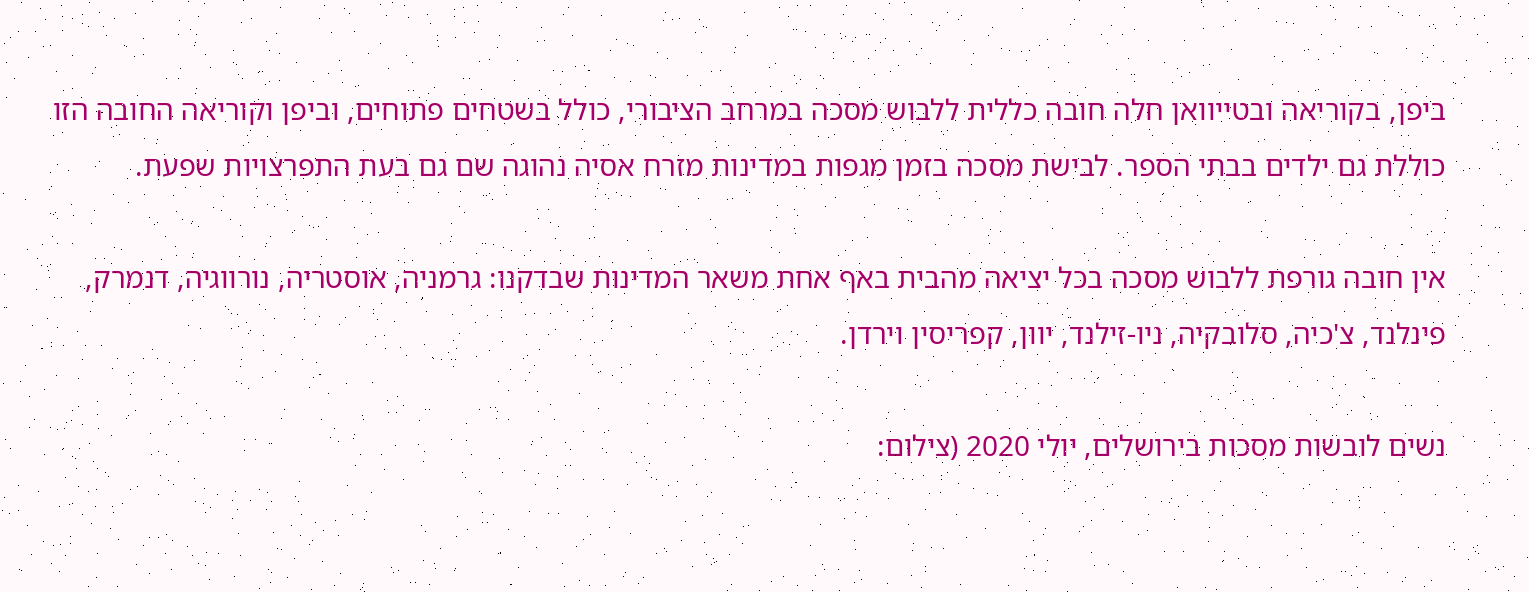ביפן, בקוריאה ובטייוואן חלה חובה כללית ללבוש מסכה במרחב הציבורי, כולל בשטחים פתוחים, וביפן וקוריאה החובה הזו כוללת גם ילדים בבתי הספר. לבישת מסכה בזמן מגפות במדינות מזרח אסיה נהוגה שם גם בעת התפרצויות שפעת.

אין חובה גורפת ללבוש מסכה בכל יציאה מהבית באף אחת משאר המדינות שבדקנו: גרמניה, אוסטריה, נורווגיה, דנמרק, פינלנד, צ'כיה, סלובקיה, ניו-זילנד, יוון, קפריסין וירדן.

נשים לובשות מסכות בירושלים, יולי 2020 (צילום: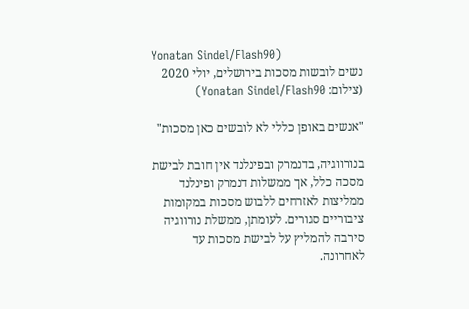Yonatan Sindel/Flash90)
נשים לובשות מסכות בירושלים, יולי 2020 (צילום: Yonatan Sindel/Flash90)

"אנשים באופן כללי לא לובשים כאן מסכות"

בנורווגיה, בדנמרק ובפינלנד אין חובת לבישת מסכה כלל, אך ממשלות דנמרק ופינלנד ממליצות לאזרחים ללבוש מסכות במקומות ציבוריים סגורים. לעומתן, ממשלת נורווגיה סירבה להמליץ על לבישת מסכות עד לאחרונה.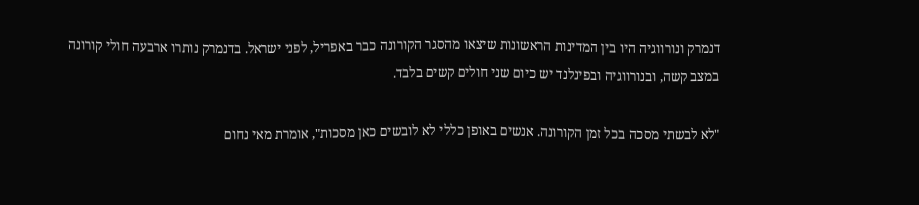דנמרק ונורווגיה היו בין המדינות הראשונות שיצאו מהסגר הקורונה כבר באפריל, לפני ישראל. בדנמרק נותרו ארבעה חולי קורונה במצב קשה, ובנורווגיה ובפינלנד יש כיום שני חולים קשים בלבד.

"לא לבשתי מסכה בכל זמן הקורונה. אנשים באופן כללי לא לובשים כאן מסכות", אומרת מאי נחום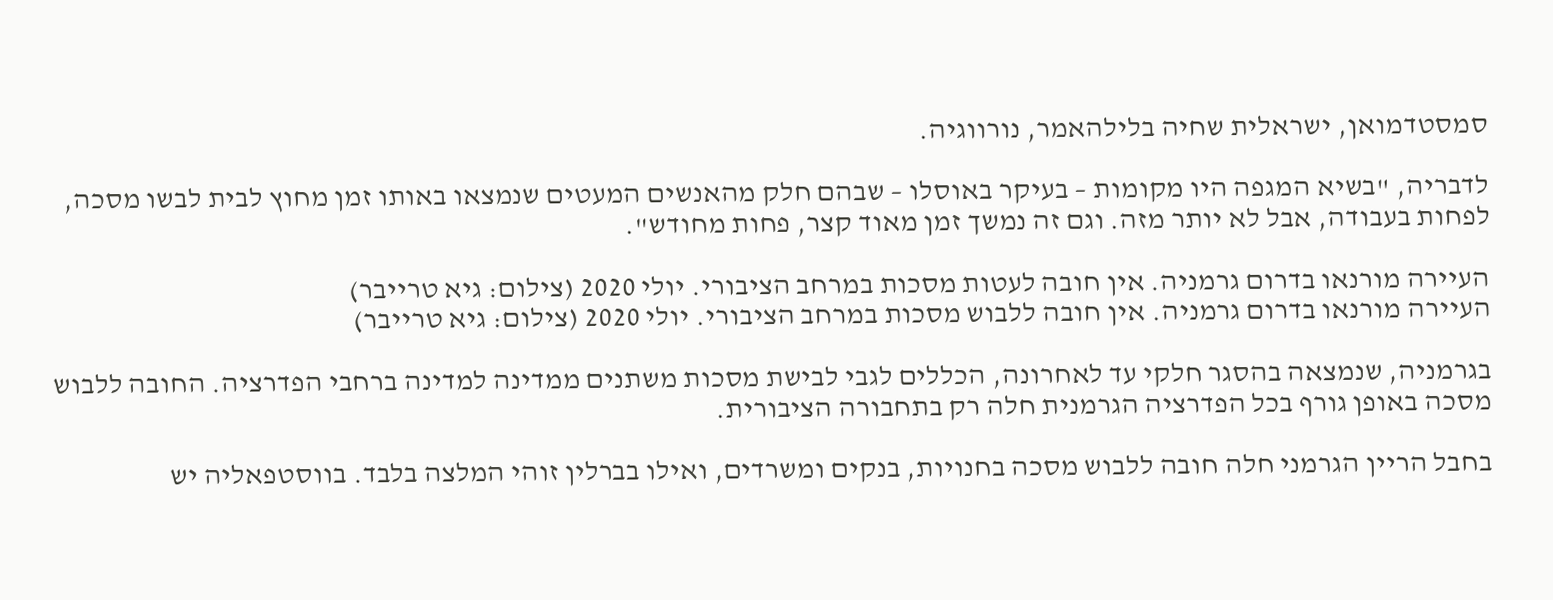סמסטדמואן, ישראלית שחיה בלילהאמר, נורווגיה.

לדבריה, "בשיא המגפה היו מקומות – בעיקר באוסלו – שבהם חלק מהאנשים המעטים שנמצאו באותו זמן מחוץ לבית לבשו מסכה, לפחות בעבודה, אבל לא יותר מזה. וגם זה נמשך זמן מאוד קצר, פחות מחודש".

העיירה מורנאו בדרום גרמניה. אין חובה לעטות מסכות במרחב הציבורי. יולי 2020 (צילום: גיא טרייבר)
העיירה מורנאו בדרום גרמניה. אין חובה ללבוש מסכות במרחב הציבורי. יולי 2020 (צילום: גיא טרייבר)

בגרמניה, שנמצאה בהסגר חלקי עד לאחרונה, הכללים לגבי לבישת מסכות משתנים ממדינה למדינה ברחבי הפדרציה. החובה ללבוש מסכה באופן גורף בכל הפדרציה הגרמנית חלה רק בתחבורה הציבורית.

בחבל הריין הגרמני חלה חובה ללבוש מסכה בחנויות, בנקים ומשרדים, ואילו בברלין זוהי המלצה בלבד. בווסטפאליה יש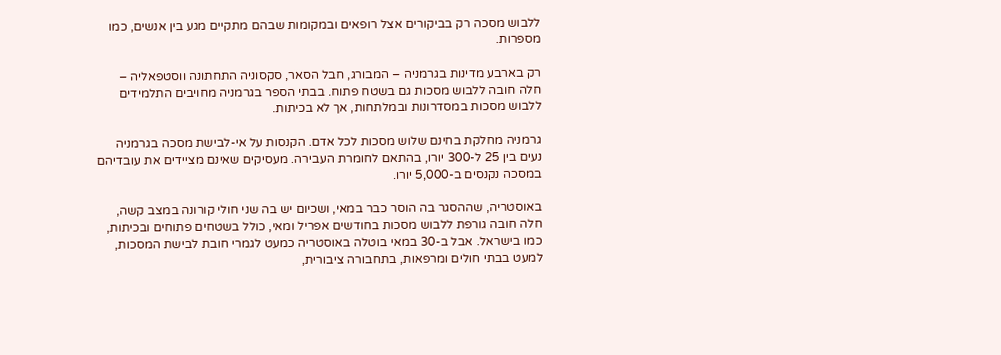ללבוש מסכה רק בביקורים אצל רופאים ובמקומות שבהם מתקיים מגע בין אנשים, כמו מספרות.

רק בארבע מדינות בגרמניה – המבורג, חבל הסאר, סקסוניה התחתונה ווסטפאליה – חלה חובה ללבוש מסכות גם בשטח פתוח. בבתי הספר בגרמניה מחויבים התלמידים ללבוש מסכות במסדרונות ובמלתחות, אך לא בכיתות.

גרמניה מחלקת בחינם שלוש מסכות לכל אדם. הקנסות על אי-לבישת מסכה בגרמניה נעים בין 25 ל-300 יורו, בהתאם לחומרת העבירה. מעסיקים שאינם מציידים את עובדיהם במסכה נקנסים ב-5,000 יורו.

באוסטריה, שההסגר בה הוסר כבר במאי, ושכיום יש בה שני חולי קורונה במצב קשה, חלה חובה גורפת ללבוש מסכות בחודשים אפריל ומאי, כולל בשטחים פתוחים ובכיתות, כמו בישראל. אבל ב-30 במאי בוטלה באוסטריה כמעט לגמרי חובת לבישת המסכות, למעט בבתי חולים ומרפאות, בתחבורה ציבורית,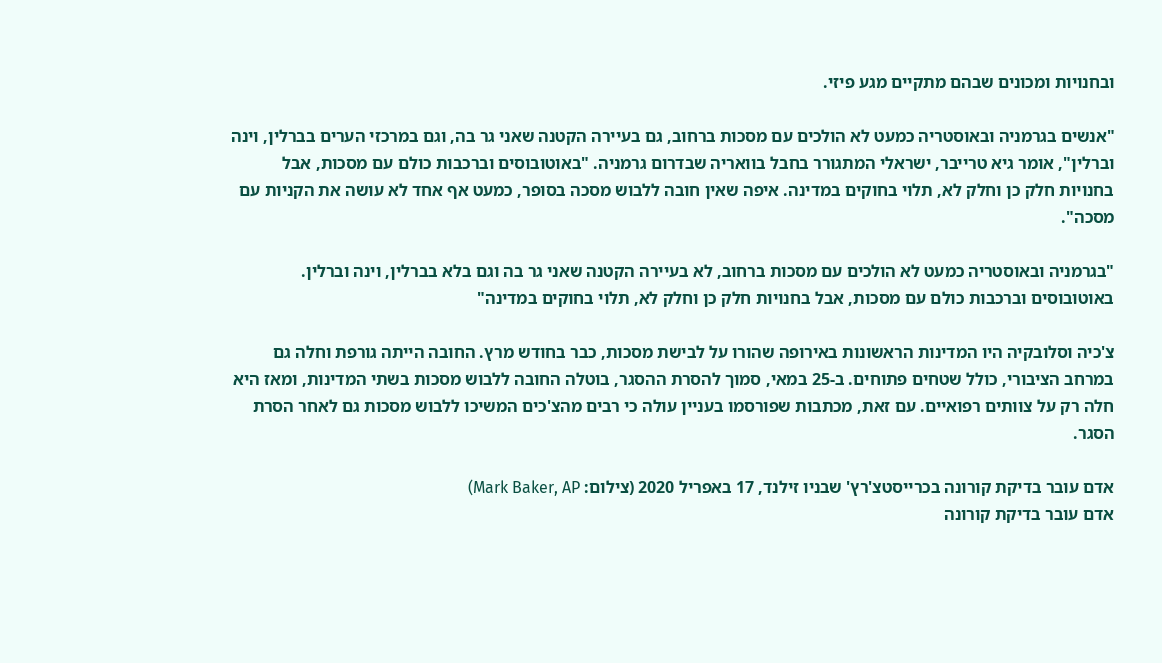ובחנויות ומכונים שבהם מתקיים מגע פיזי.

"אנשים בגרמניה ובאוסטריה כמעט לא הולכים עם מסכות ברחוב, גם בעיירה הקטנה שאני גר בה, וגם במרכזי הערים בברלין, וינה וברלין", אומר גיא טרייבר, ישראלי המתגורר בחבל בוואריה שבדרום גרמניה. "באוטובוסים וברכבות כולם עם מסכות, אבל בחנויות חלק כן וחלק לא, תלוי בחוקים במדינה. איפה שאין חובה ללבוש מסכה בסופר, כמעט אף אחד לא עושה את הקניות עם מסכה".

"בגרמניה ובאוסטריה כמעט לא הולכים עם מסכות ברחוב, לא בעיירה הקטנה שאני גר בה וגם בלא בברלין, וינה וברלין. באוטובוסים וברכבות כולם עם מסכות, אבל בחנויות חלק כן וחלק לא, תלוי בחוקים במדינה"

צ'כיה וסלובקיה היו המדינות הראשונות באירופה שהורו על לבישת מסכות, כבר בחודש מרץ. החובה הייתה גורפת וחלה גם במרחב הציבורי, כולל שטחים פתוחים. ב-25 במאי, סמוך להסרת ההסגר, בוטלה החובה ללבוש מסכות בשתי המדינות, ומאז היא חלה רק על צוותים רפואיים. עם זאת, מכתבות שפורסמו בעניין עולה כי רבים מהצ'כים המשיכו ללבוש מסכות גם לאחר הסרת הסגר.

אדם עובר בדיקת קורונה בכרייסטצ'רץ' שבניו זילנד, 17 באפריל 2020 (צילום: Mark Baker, AP)
אדם עובר בדיקת קורונה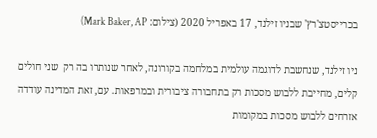בכרייסטצ'רץ' שבניו זילנד, 17 באפריל 2020 (צילום: Mark Baker, AP)

ניו זילנד, שנחשבת לדוגמה עולמית במלחמה בקורונה, לאחר שנותרו בה רק  שני חולים קלים, מחייבת ללבוש מסכות רק בתחבורה ציבורית ובמרפאות. עם, זאת המדינה עודדה אזרחים ללבוש מסכות במקומות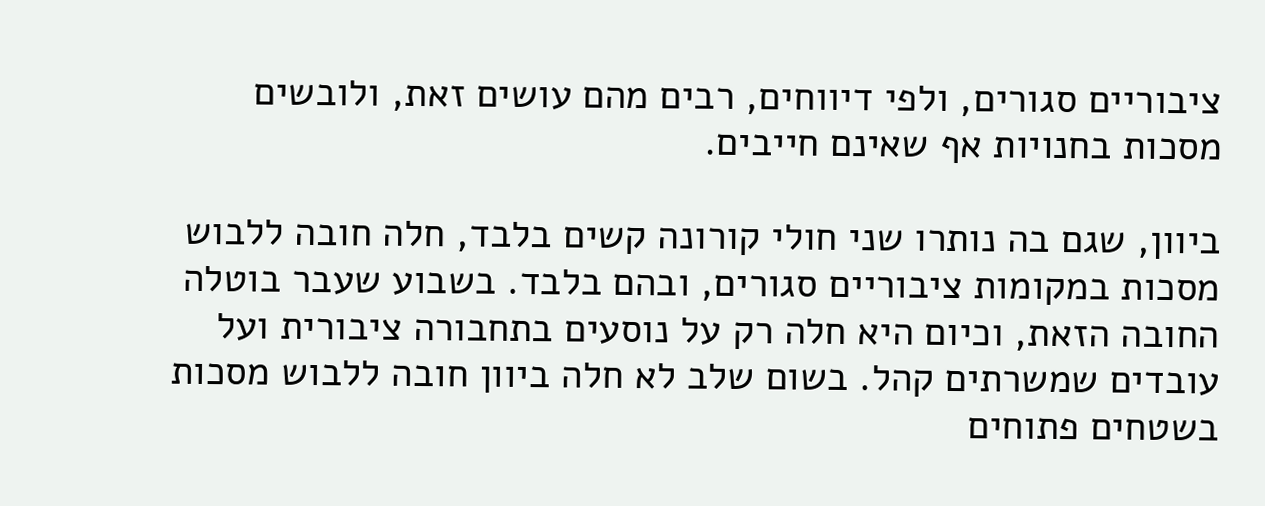ציבוריים סגורים, ולפי דיווחים, רבים מהם עושים זאת, ולובשים מסכות בחנויות אף שאינם חייבים.

ביוון, שגם בה נותרו שני חולי קורונה קשים בלבד, חלה חובה ללבוש מסכות במקומות ציבוריים סגורים, ובהם בלבד. בשבוע שעבר בוטלה החובה הזאת, וכיום היא חלה רק על נוסעים בתחבורה ציבורית ועל עובדים שמשרתים קהל. בשום שלב לא חלה ביוון חובה ללבוש מסכות בשטחים פתוחים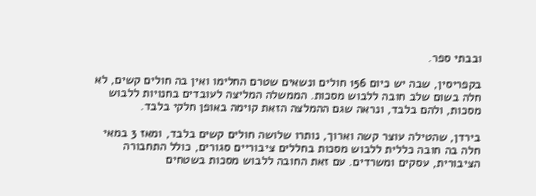ובבתי ספר.

בקפריסין, שבה יש כיום 156 חולים ונשאים שטרם החלימו ואין בה חולים קשים, לא חלה בשום שלב חובה ללבוש מסכות. הממשלה המליצה לעובדים בחנויות ללבוש מסכות, ולהם בלבד, ונראה שגם ההמלצה הזאת קוימה באופן חלקי בלבד.

בירדן, שהטילה עוצר קשה וארוך, נותרו שלושה חולים קשים בלבד, ומאז 3 במאי חלה בה חובה כללית ללבוש מסכות בחללים ציבוריים סגורים, כולל התחבורה הציבורית, עסקים ומשרדים. עם זאת החובה ללבוש מסכות בשטחים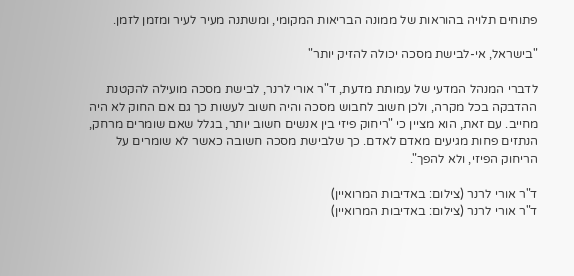פתוחים תלויה בהוראות של ממונה הבריאות המקומי, ומשתנה מעיר לעיר ומזמן לזמן.

"בישראל, אי-לבישת מסכה יכולה להזיק יותר"

לדברי המנהל המדעי של עמותת מדעת, ד"ר אורי לרנר, לבישת מסכה מועילה להקטנת ההדבקה בכל מקרה, ולכן חשוב לחבוש מסכה והיה חשוב לעשות כך גם אם החוק לא היה מחייב. עם זאת, הוא מציין כי "ריחוק פיזי בין אנשים חשוב יותר, בגלל שאם שומרים מרחק, הנתזים פחות מגיעים מאדם לאדם. כך שלבישת מסכה חשובה כאשר לא שומרים על הריחוק הפיזי, ולא להפך".

ד"ר אורי לרנר (צילום: באדיבות המרואיין)
ד"ר אורי לרנר (צילום: באדיבות המרואיין)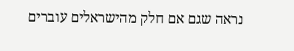נראה שגם אם חלק מהישראלים עוברים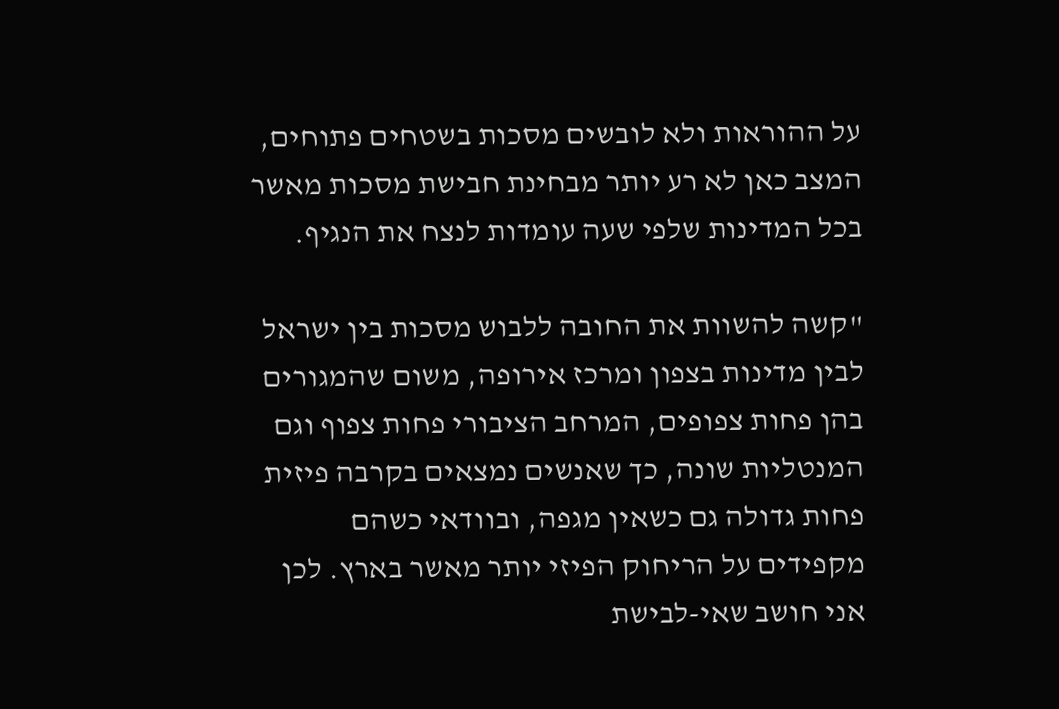על ההוראות ולא לובשים מסכות בשטחים פתוחים, המצב כאן לא רע יותר מבחינת חבישת מסכות מאשר בכל המדינות שלפי שעה עומדות לנצח את הנגיף.

"קשה להשוות את החובה ללבוש מסכות בין ישראל לבין מדינות בצפון ומרכז אירופה, משום שהמגורים בהן פחות צפופים, המרחב הציבורי פחות צפוף וגם המנטליות שונה, כך שאנשים נמצאים בקרבה פיזית פחות גדולה גם כשאין מגפה, ובוודאי כשהם מקפידים על הריחוק הפיזי יותר מאשר בארץ. לכן אני חושב שאי-לבישת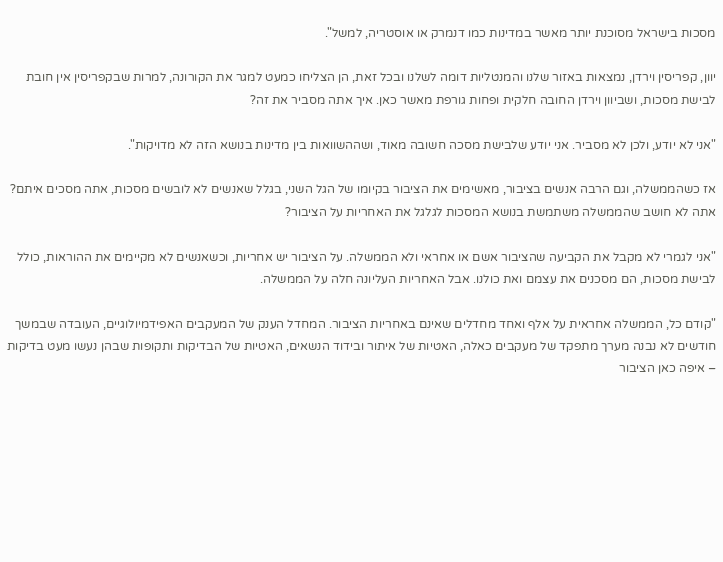מסכות בישראל מסוכנת יותר מאשר במדינות כמו דנמרק או אוסטריה, למשל".

יוון, קפריסין וירדן, נמצאות באזור שלנו והמנטליות דומה לשלנו ובכל זאת, הן הצליחו כמעט למגר את הקורונה, למרות שבקפריסין אין חובת לבישת מסכות, ושביוון וירדן החובה חלקית ופחות גורפת מאשר כאן. איך אתה מסביר את זה?

"אני לא יודע, ולכן לא מסביר. אני יודע שלבישת מסכה חשובה מאוד, ושההשוואות בין מדינות בנושא הזה לא מדויקות".

אז כשהממשלה, וגם הרבה אנשים בציבור, מאשימים את הציבור בקיומו של הגל השני, בגלל שאנשים לא לובשים מסכות, אתה מסכים איתם? אתה לא חושב שהממשלה משתמשת בנושא המסכות לגלגל את האחריות על הציבור?

"אני לגמרי לא מקבל את הקביעה שהציבור אשם או אחראי ולא הממשלה. על הציבור יש אחריות, וכשאנשים לא מקיימים את ההוראות, כולל לבישת מסכות, הם מסכנים את עצמם ואת כולנו. אבל האחריות העליונה חלה על הממשלה.

"קודם כל, הממשלה אחראית על אלף ואחד מחדלים שאינם באחריות הציבור. המחדל הענק של המעקבים האפידמיולוגיים, העובדה שבמשך חודשים לא נבנה מערך מתפקד של מעקבים כאלה, האטיות של איתור ובידוד הנשאים, האטיות של הבדיקות ותקופות שבהן נעשו מעט בדיקות – איפה כאן הציבור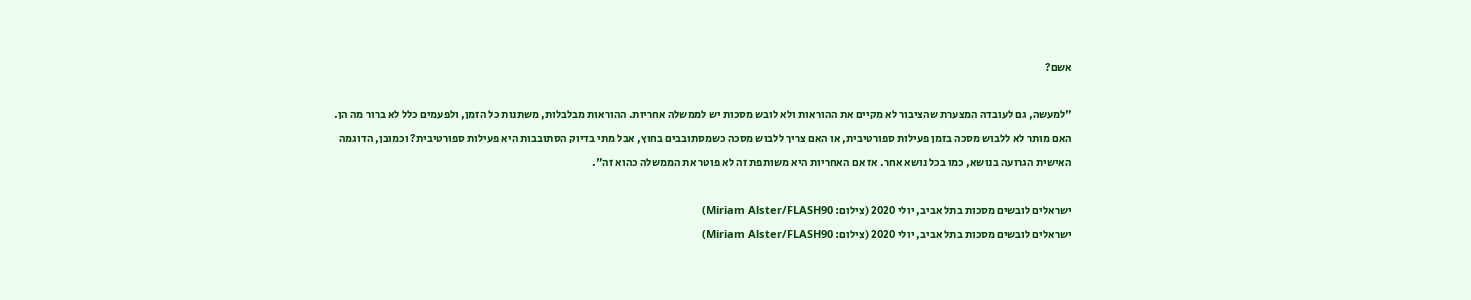אשם?

"למעשה, גם לעובדה המצערת שהציבור לא מקיים את ההוראות ולא לובש מסכות יש לממשלה אחריות. ההוראות מבלבלות, משתנות כל הזמן, ולפעמים כלל לא ברור מה הן. האם מותר לא ללבוש מסכה בזמן פעילות ספורטיבית, או האם צריך ללבוש מסכה כשמסתובבים בחוץ, אבל מתי בדיוק הסתובבות היא פעילות ספורטיבית? וכמובן, הדוגמה האישית הגרועה בנושא, כמו בכל נושא אחר. אז אם האחריות היא משותפת זה לא פוטר את הממשלה כהוא זה".

ישראלים לובשים מסכות בתל אביב, יולי 2020 (צילום: Miriam Alster/FLASH90)
ישראלים לובשים מסכות בתל אביב, יולי 2020 (צילום: Miriam Alster/FLASH90)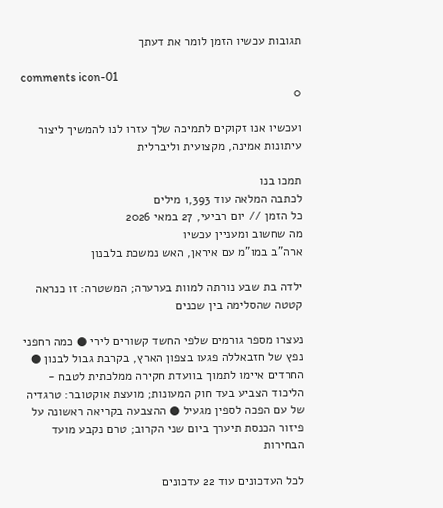תגובות עכשיו הזמן לומר את דעתך

comments icon-01
0

ועכשיו אנו זקוקים לתמיכה שלך עזרו לנו להמשיך ליצור עיתונות אמינה, מקצועית וליברלית

תמכו בנו
לכתבה המלאה עוד 1,393 מילים
כל הזמן // יום רביעי, 27 במאי 2026
מה שחשוב ומעניין עכשיו
ארה"ב במו"מ עם איראן, האש נמשכת בלבנון

ילדה בת שבע נורתה למוות בערערה; המשטרה: זו כנראה קטטה שהסלימה בין שכנים

נעצרו מספר גורמים שלפי החשד קשורים לירי ● כמה רחפני נפץ של חזבאללה פגעו בצפון הארץ, בקרבת גבול לבנון ● החרדים איימו לתמוך בוועדת חקירה ממלכתית לטבח - הליכוד הצביע בעד חוק המעונות; מועצת אוקטובר: טרגדיה של עם הפכה לספין מגעיל ● ההצבעה בקריאה ראשונה על פיזור הכנסת תיערך ביום שני הקרוב; טרם נקבע מועד הבחירות

לכל העדכונים עוד 22 עדכונים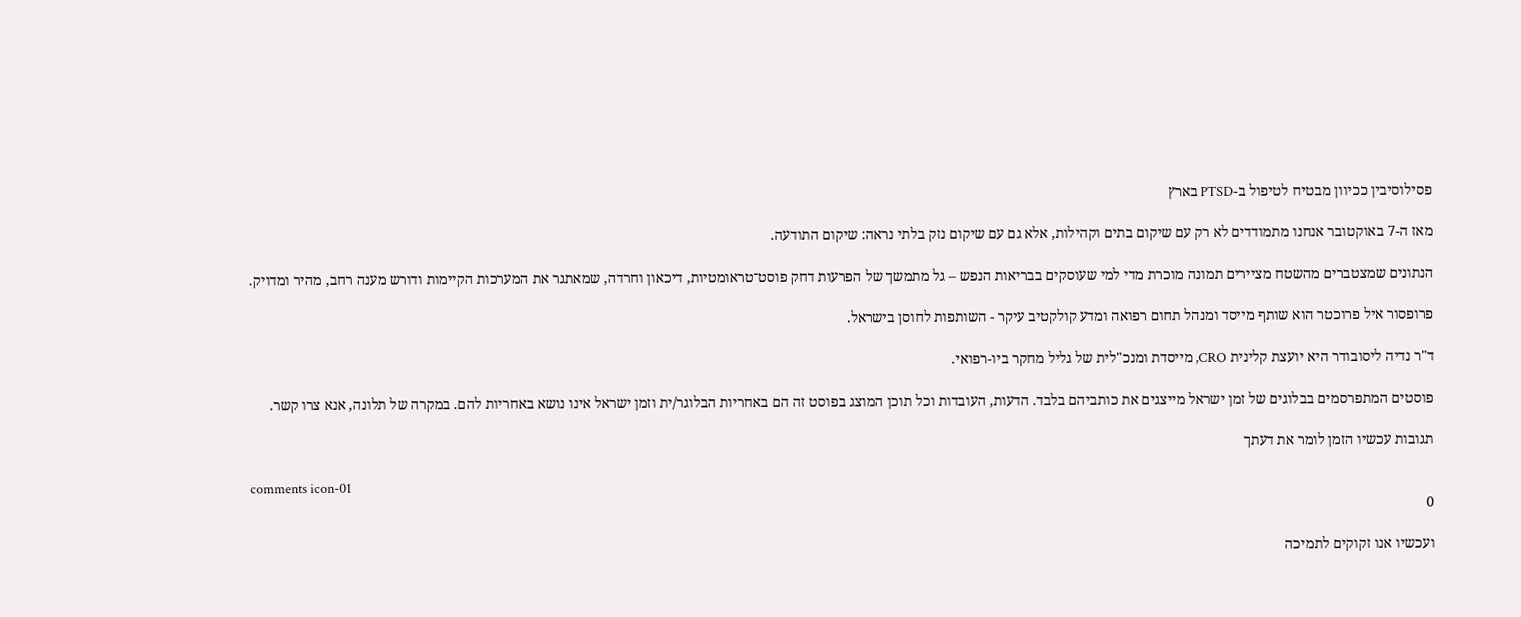פסילוסיבין ככיוון מבטיח לטיפול ב-PTSD בארץ

מאז ה-7 באוקטובר אנחנו מתמודדים לא רק עם שיקום בתים וקהילות, אלא גם עם שיקום נזק בלתי נראה: שיקום התודעה.

הנתונים שמצטברים מהשטח מציירים תמונה מוכרת מדי למי שעוסקים בבריאות הנפש – גל מתמשך של הפרעות דחק פוסט־טראומטיות, דיכאון וחרדה, שמאתגר את המערכות הקיימות ודורש מענה רחב, מהיר ומדויק.

פרופסור איל פרוכטר הוא שותף מייסד ומנהל תחום רפואה ומדע קולקטיב עיקר - השותפות לחוסן בישראל.

ד"ר נדיה ליסובודר היא יועצת קלינית CRO, מייסדת ומנכ"לית של גליל מחקר ביו-רפואי.

פוסטים המתפרסמים בבלוגים של זמן ישראל מייצגים את כותביהם בלבד. הדעות, העובדות וכל תוכן המוצג בפוסט זה הם באחריות הבלוגר/ית וזמן ישראל אינו נושא באחריות להם. במקרה של תלונה, אנא צרו קשר.

תגובות עכשיו הזמן לומר את דעתך

comments icon-01
0

ועכשיו אנו זקוקים לתמיכה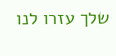שלך עזרו לנו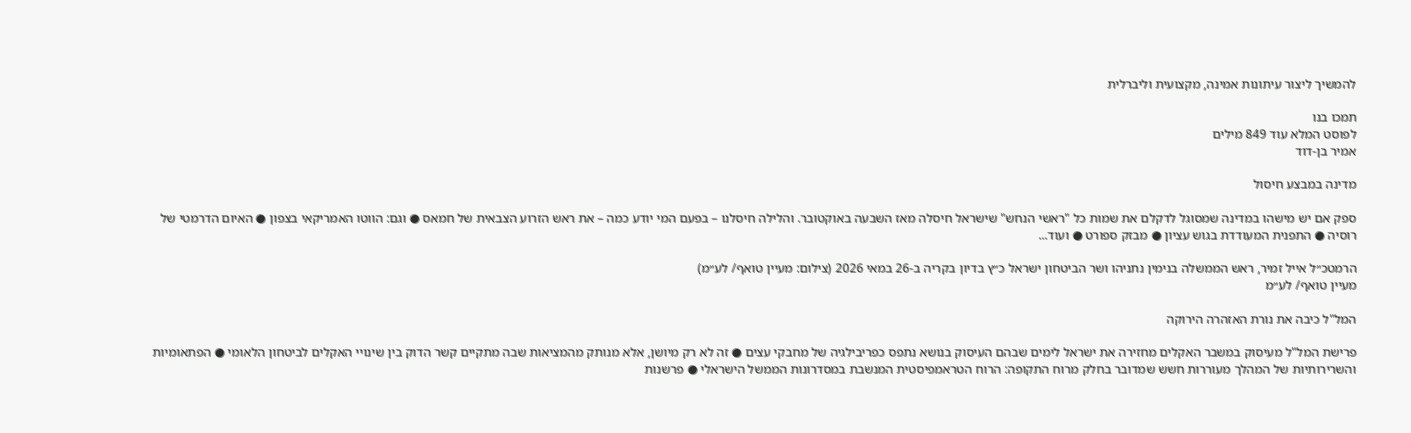להמשיך ליצור עיתונות אמינה, מקצועית וליברלית

תמכו בנו
לפוסט המלא עוד 849 מילים
אמיר בן-דוד

מדינה במבצע חיסול

ספק אם יש מישהו במדינה שמסוגל לדקלם את שמות כל "ראשי הנחש" שישראל חיסלה מאז השבעה באוקטובר. והלילה חיסלנו – בפעם המי יודע כמה – את ראש הזרוע הצבאית של חמאס ● וגם: הווטו האמריקאי בצפון ● האיום הדרמטי של רוסיה ● התפנית המעודדת בגוש עציון ● מבזק ספורט ● ועוד...

הרמטכ״ל אייל זמיר, ראש הממשלה בנימין נתניהו ושר הביטחון ישראל כ״ץ בדיון בקריה ב-26 במאי 2026 (צילום: מעיין טואף/ לע״מ)
מעיין טואף/ לע״מ

המל"ל כיבה את נורת האזהרה הירוקה

פרישת המל"ל מעיסוק במשבר האקלים מחזירה את ישראל לימים שבהם העיסוק בנושא נתפס כפריבילגיה של מחבקי עצים ● זה לא רק מיושן, אלא מנותק מהמציאות שבה מתקיים קשר הדוק בין שינויי האקלים לביטחון הלאומי ● הפתאומיות והשרירותיות של המהלך מעוררות חשש שמדובר בחלק מרוח התקופה: הרוח הטראמפיסטית המנשבת במסדרונות הממשל הישראלי ● פרשנות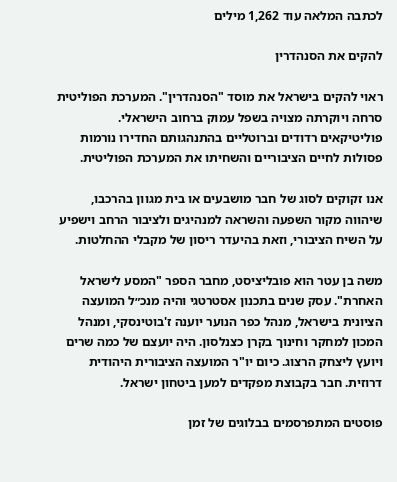לכתבה המלאה עוד 1,262 מילים

להקים את הסנהדרין

ראוי להקים בישראל את מוסד "הסנהדרין". המערכת הפוליטית סרחה ויוקרתה מצויה בשפל עמוק ברחוב הישראלי. פוליטיקאים רדודים וברוטליים בהתנהגותם החדירו נורמות פסולות לחיים הציבוריים והשחיתו את המערכת הפוליטית.

אנו זקוקים לסוג של חבר מושבעים או בית מגוון בהרכבו, שיהווה מקור השפעה והשראה למנהיגים ולציבור הרחב וישפיע על השיח הציבורי, וזאת בהיעדר ריסון של מקבלי ההחלטות.

משה בן עטר הוא פובליציסט, מחבר הספר "המסע לישראל האחרת". עסק שנים בתכנון אסטרטגי והיה מנכ״ל המועצה הציונית בישראל, מנהל כפר הנוער יוענה ז'בוטינסקי, ומנהל המכון למחקר וחינוך בקרן כצנלסון. היה יועצם של כמה שרים ויועץ ליצחק הרצוג. כיום יו"ר המועצה הציבורית היהודית דרוזית. חבר בקבוצת מפקדים למען ביטחון ישראל.

פוסטים המתפרסמים בבלוגים של זמן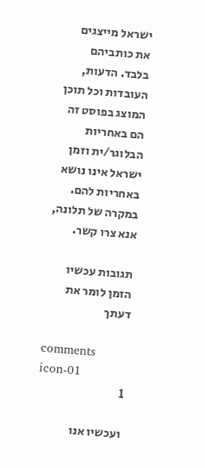ישראל מייצגים את כותביהם בלבד. הדעות, העובדות וכל תוכן המוצג בפוסט זה הם באחריות הבלוגר/ית וזמן ישראל אינו נושא באחריות להם. במקרה של תלונה, אנא צרו קשר.

תגובות עכשיו הזמן לומר את דעתך

comments icon-01
1

ועכשיו אנו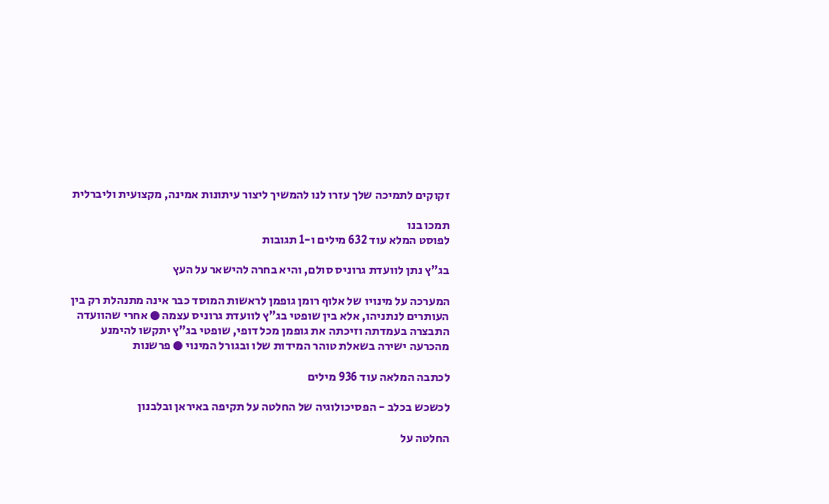זקוקים לתמיכה שלך עזרו לנו להמשיך ליצור עיתונות אמינה, מקצועית וליברלית

תמכו בנו
לפוסט המלא עוד 632 מילים ו-1 תגובות

בג"ץ נתן לוועדת גרוניס סולם, והיא בחרה להישאר על העץ

המערכה על מינויו של אלוף רומן גופמן לראשות המוסד כבר אינה מתנהלת רק בין העותרים לנתניהו, אלא בין שופטי בג"ץ לוועדת גרוניס עצמה ● אחרי שהוועדה התבצרה בעמדתה וזיכתה את גופמן מכל דופי, שופטי בג"ץ יתקשו להימנע מהכרעה ישירה בשאלת טוהר המידות שלו ובגורל המינוי ● פרשנות

לכתבה המלאה עוד 936 מילים

לכשכש בכלב - הפסיכולוגיה של החלטה על תקיפה באיראן ובלבנון

החלטה על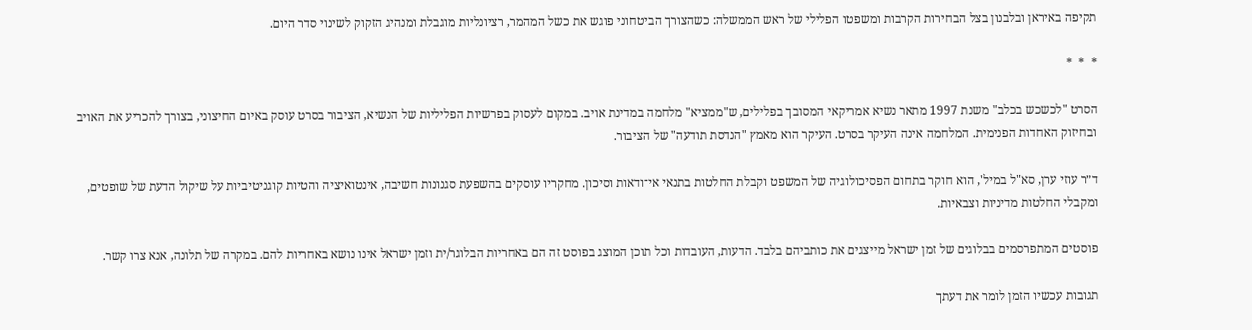תקיפה באיראן ובלבנון בצל הבחירות הקרבות ומשפטו הפלילי של ראש הממשלה: כשהצורך הביטחוני פוגש את כשל המהמר, רציונליות מוגבלת ומנהיג הזקוק לשינוי סדר היום.

*  *  *

הסרט "לכשכש בכלב" משנת 1997 מתאר נשיא אמריקאי המסובך בפלילים, ש"ממציא" מלחמה במדינת אויב. במקום לעסוק בפרשיות הפליליות של הנשיא, הציבור בסרט עוסק באיום החיצוני, בצורך להכריע את האויב ובחיזוק האחדות הפנימית. המלחמה אינה העיקר בסרט. העיקר הוא מאמץ "הנדסת תודעה" של הציבור.

ד״ר עוזי ערן, סא"ל במיל', הוא חוקר בתחום הפסיכולוגיה של המשפט וקבלת החלטות בתנאי אי־ודאות וסיכון. מחקריו עוסקים בהשפעת סגנונות חשיבה, אינטואיציה והטיות קוגניטיביות על שיקול הדעת של שופטים, ומקבלי החלטות מדיניות וצבאיות.

פוסטים המתפרסמים בבלוגים של זמן ישראל מייצגים את כותביהם בלבד. הדעות, העובדות וכל תוכן המוצג בפוסט זה הם באחריות הבלוגר/ית וזמן ישראל אינו נושא באחריות להם. במקרה של תלונה, אנא צרו קשר.

תגובות עכשיו הזמן לומר את דעתך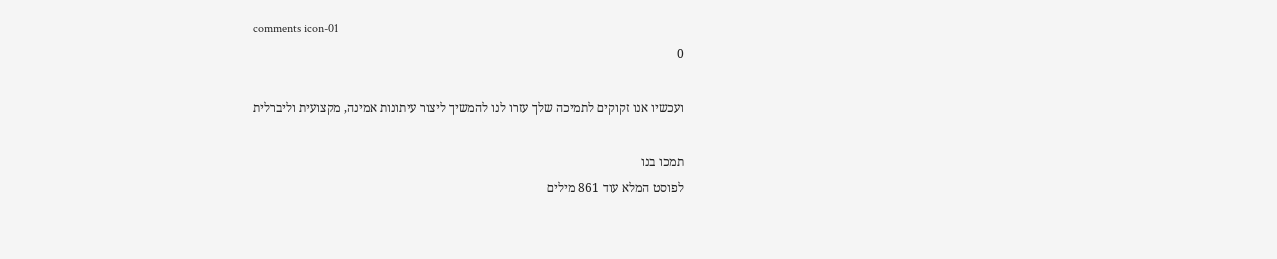comments icon-01
0

ועכשיו אנו זקוקים לתמיכה שלך עזרו לנו להמשיך ליצור עיתונות אמינה, מקצועית וליברלית

תמכו בנו
לפוסט המלא עוד 861 מילים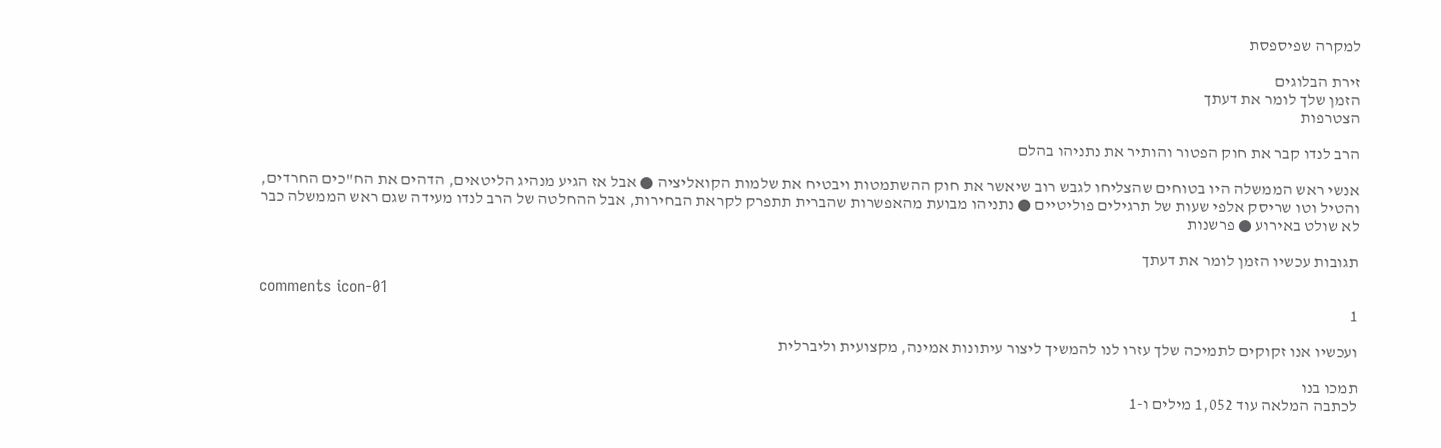למקרה שפיספסת

זירת הבלוגים
הזמן שלך לומר את דעתך
הצטרפות

הרב לנדו קבר את חוק הפטור והותיר את נתניהו בהלם

אנשי ראש הממשלה היו בטוחים שהצליחו לגבש רוב שיאשר את חוק ההשתמטות ויבטיח את שלמות הקואליציה ● אבל אז הגיע מנהיג הליטאים, הדהים את הח"כים החרדים, והטיל וטו שריסק אלפי שעות של תרגילים פוליטיים ● נתניהו מבועת מהאפשרות שהברית תתפרק לקראת הבחירות, אבל ההחלטה של הרב לנדו מעידה שגם ראש הממשלה כבר לא שולט באירוע ● פרשנות

תגובות עכשיו הזמן לומר את דעתך

comments icon-01
1

ועכשיו אנו זקוקים לתמיכה שלך עזרו לנו להמשיך ליצור עיתונות אמינה, מקצועית וליברלית

תמכו בנו
לכתבה המלאה עוד 1,052 מילים ו-1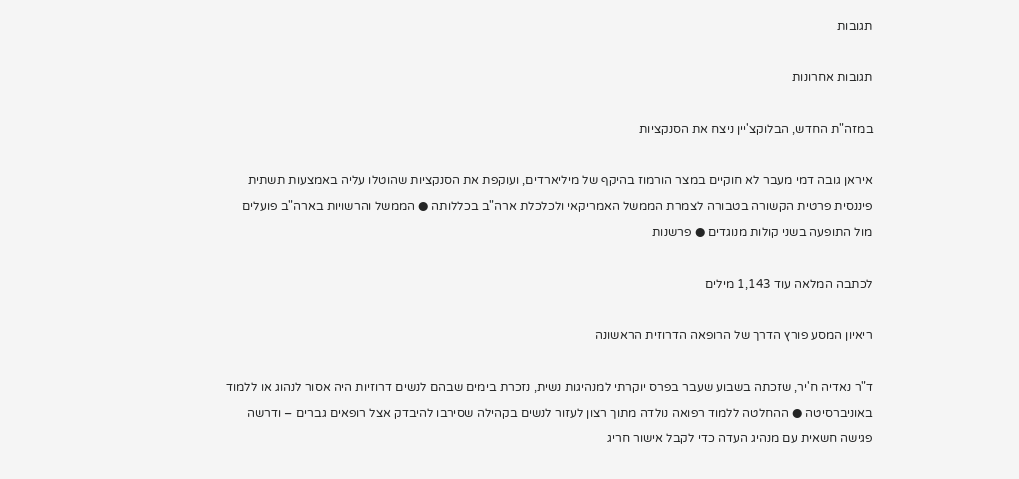תגובות

תגובות אחרונות

במזה"ת החדש, הבלוקצ'יין ניצח את הסנקציות

איראן גובה דמי מעבר לא חוקיים במצר הורמוז בהיקף של מיליארדים, ועוקפת את הסנקציות שהוטלו עליה באמצעות תשתית פיננסית פרטית הקשורה בטבורה לצמרת הממשל האמריקאי ולכלכלת ארה"ב בכללותה ● הממשל והרשויות בארה"ב פועלים מול התופעה בשני קולות מנוגדים ● פרשנות

לכתבה המלאה עוד 1,143 מילים

ריאיון המסע פורץ הדרך של הרופאה הדרוזית הראשונה

ד"ר נאדיה ח'יר, שזכתה בשבוע שעבר בפרס יוקרתי למנהיגות נשית, נזכרת בימים שבהם לנשים דרוזיות היה אסור לנהוג או ללמוד באוניברסיטה ● ההחלטה ללמוד רפואה נולדה מתוך רצון לעזור לנשים בקהילה שסירבו להיבדק אצל רופאים גברים – ודרשה פגישה חשאית עם מנהיג העדה כדי לקבל אישור חריג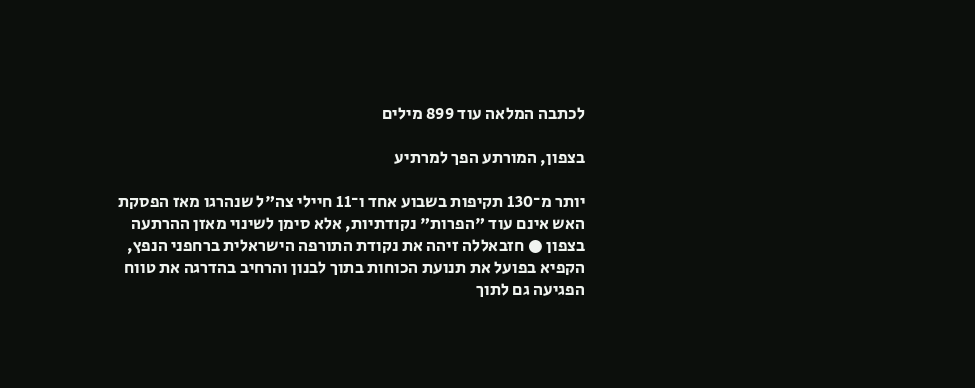לכתבה המלאה עוד 899 מילים

בצפון, המורתע הפך למרתיע

יותר מ־130 תקיפות בשבוע אחד ו־11 חיילי צה"ל שנהרגו מאז הפסקת האש אינם עוד "הפרות" נקודתיות, אלא סימן לשינוי מאזן ההרתעה בצפון ● חזבאללה זיהה את נקודת התורפה הישראלית ברחפני הנפץ, הקפיא בפועל את תנועת הכוחות בתוך לבנון והרחיב בהדרגה את טווח הפגיעה גם לתוך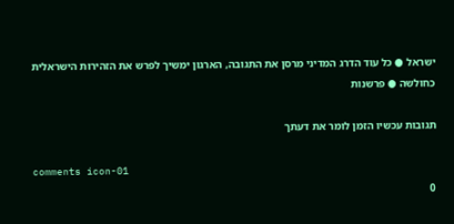ישראל ● כל עוד הדרג המדיני מרסן את התגובה, הארגון ימשיך לפרש את הזהירות הישראלית כחולשה ● פרשנות

תגובות עכשיו הזמן לומר את דעתך

comments icon-01
0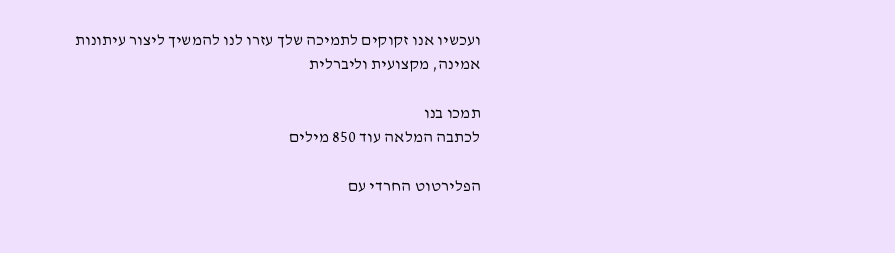ועכשיו אנו זקוקים לתמיכה שלך עזרו לנו להמשיך ליצור עיתונות אמינה, מקצועית וליברלית

תמכו בנו
לכתבה המלאה עוד 850 מילים

הפלירטוט החרדי עם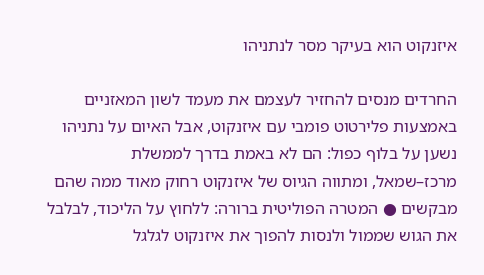איזנקוט הוא בעיקר מסר לנתניהו

החרדים מנסים להחזיר לעצמם את מעמד לשון המאזניים באמצעות פלירטוט פומבי עם איזנקוט, אבל האיום על נתניהו נשען על בלוף כפול: הם לא באמת בדרך לממשלת מרכז–שמאל, ומתווה הגיוס של איזנקוט רחוק מאוד ממה שהם מבקשים ● המטרה הפוליטית ברורה: ללחוץ על הליכוד, לבלבל את הגוש שממול ולנסות להפוך את איזנקוט לגלגל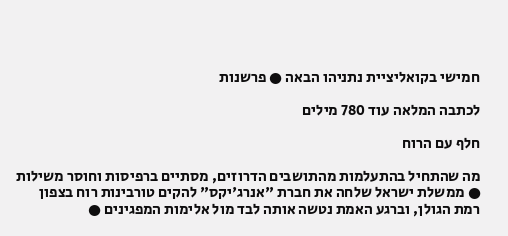חמישי בקואליציית נתניהו הבאה ● פרשנות

לכתבה המלאה עוד 780 מילים

חלף עם הרוח

מה שהתחיל בהתעלמות מהתושבים הדרוזים, מסתיים ברפיסות וחוסר משילות ● ממשלת ישראל שלחה את חברת "אנרג'יקס" להקים טורבינות רוח בצפון רמת הגולן, וברגע האמת נטשה אותה לבד מול אלימות המפגינים ●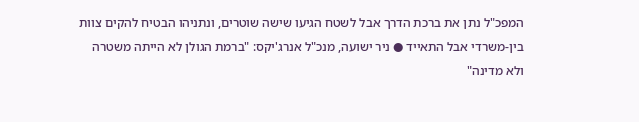המפכ"ל נתן את ברכת הדרך אבל לשטח הגיעו שישה שוטרים, ונתניהו הבטיח להקים צוות בין-משרדי אבל התאייד ● ניר ישועה, מנכ"ל אנרג'יקס: "ברמת הגולן לא הייתה משטרה ולא מדינה"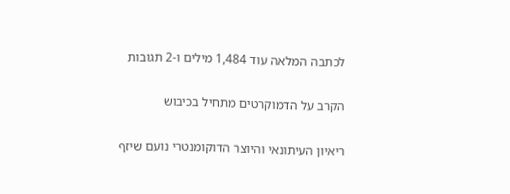לכתבה המלאה עוד 1,484 מילים ו-2 תגובות

הקרב על הדמוקרטים מתחיל בכיבוש

ריאיון העיתונאי והיוצר הדוקומנטרי נועם שיזף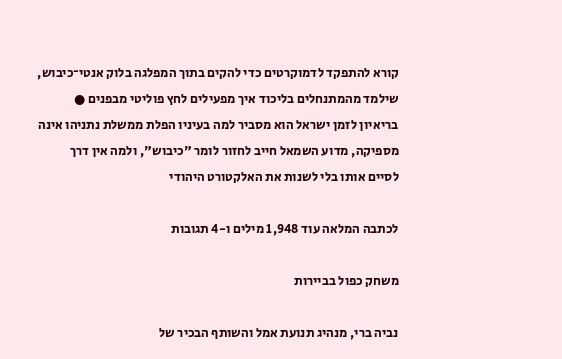קורא להתפקד לדמוקרטים כדי להקים בתוך המפלגה בלוק אנטי־כיבוש, שילמד מהמתנחלים בליכוד איך מפעילים לחץ פוליטי מבפנים ● בריאיון לזמן ישראל הוא מסביר למה בעיניו הפלת ממשלת נתניהו אינה מספיקה, מדוע השמאל חייב לחזור לומר "כיבוש", ולמה אין דרך לסיים אותו בלי לשנות את האלקטורט היהודי

לכתבה המלאה עוד 1,948 מילים ו-4 תגובות

משחק כפול בביירות

נביה ברי, מנהיג תנועת אמל והשותף הבכיר של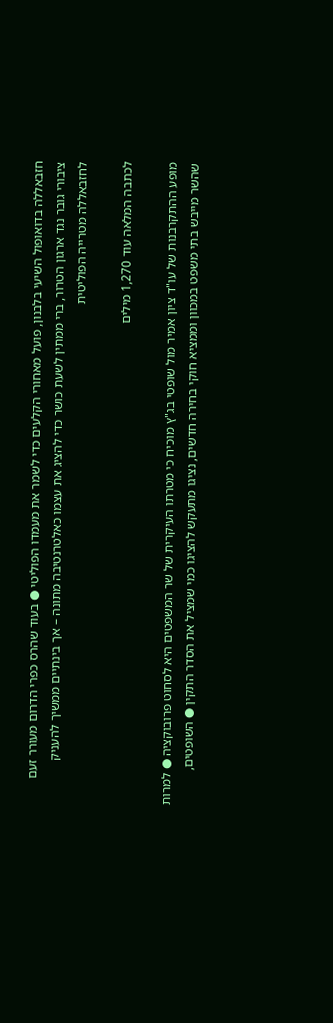חזבאללה בדואופול השיעי בלבנון, פועל מאחורי הקלעים כדי לשמר את מעמדו הפוליטי ● בעוד שהרס כפרי הדרום מעורר זעם ציבורי גובר נגד ארגון הטרור, ברי ממתין לשעת כושר כדי להציג את עצמו כאלטרנטיבה מתונה – אך בינתיים ממשיך להעניק לחזבאללה מטרייה הפוליטית

לכתבה המלאה עוד 1,270 מילים

מופע ההתקרבנות של עו"ד ציון אמיר מול שופטי בג"ץ מוכיח כי מטרתו העיקרית של שר המשפטים היא לסחוט פרובוקציה ● למרות שהשר מייבש בתי משפט במכוון וממציא חוקי בחירה חדשים, נציגו מתעקש להציגו כמי שמציל את הסדר התקין ● השופטים,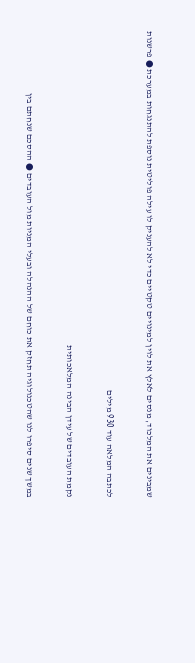שמבינים את המלכוד, מנסים לאלץ את לוין למינויים טקטיים כדי לא להעניק לו עילה פוליטית נוספת להתנגחות במערכת ● פרשנות

לכתבה המלאה עוד 930 מילים

נקמת העובדים של עידן הבינה המלאכותית

במשך שנים סיפרו לנו שהטכנולוגיה תחזק את כוחם של ההנהלה ובעלי המניות מול העובדים ● ההסכם שנחתם בין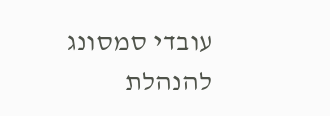עובדי סמסונג להנהלת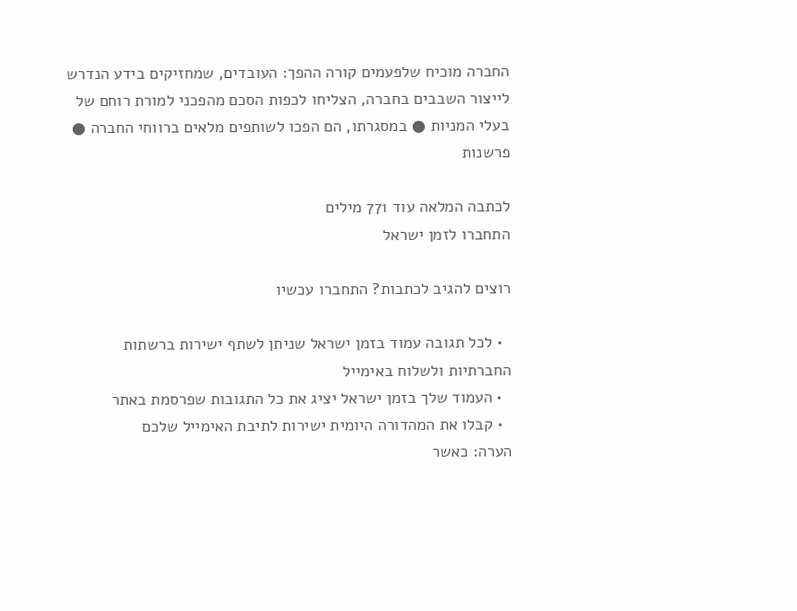החברה מוכיח שלפעמים קורה ההפך: העובדים, שמחזיקים בידע הנדרש לייצור השבבים בחברה, הצליחו לכפות הסכם מהפכני למורת רוחם של בעלי המניות ● במסגרתו, הם הפכו לשותפים מלאים ברווחי החברה ● פרשנות

לכתבה המלאה עוד 771 מילים
התחברו לזמן ישראל

רוצים להגיב לכתבות? התחברו עכשיו

  • לכל תגובה עמוד בזמן ישראל שניתן לשתף ישירות ברשתות החברתיות ולשלוח באימייל
  • העמוד שלך בזמן ישראל יציג את כל התגובות שפרסמת באתר
  • קבלו את המהדורה היומית ישירות לתיבת האימייל שלכם
הערה: כאשר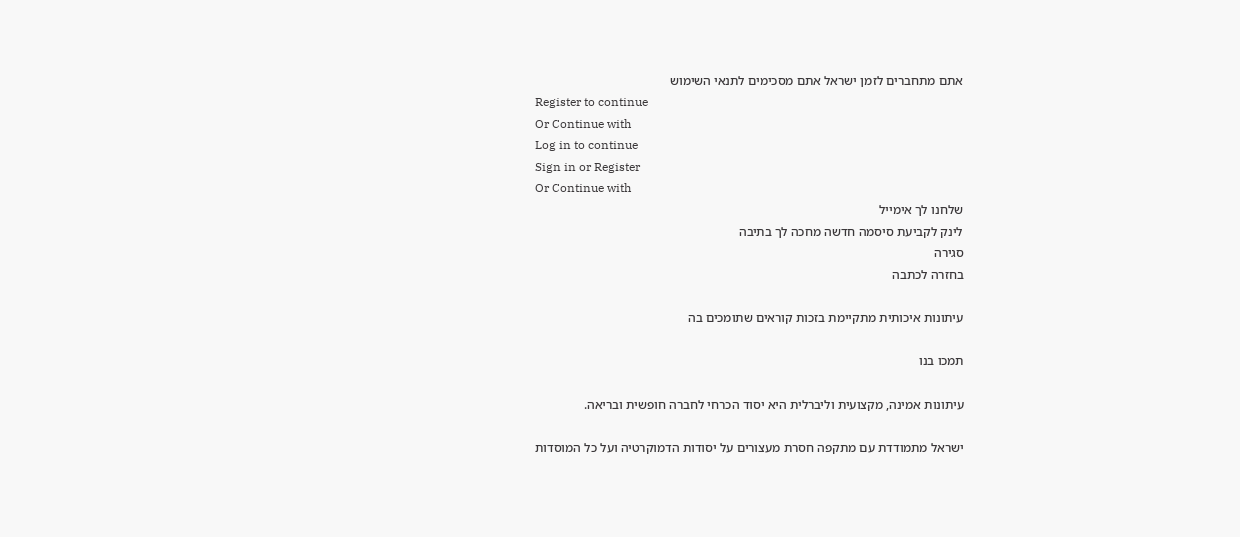אתם מתחברים לזמן ישראל אתם מסכימים לתנאי השימוש
Register to continue
Or Continue with
Log in to continue
Sign in or Register
Or Continue with
שלחנו לך אימייל
לינק לקביעת סיסמה חדשה מחכה לך בתיבה
סגירה
בחזרה לכתבה

עיתונות איכותית מתקיימת בזכות קוראים שתומכים בה

תמכו בנו

עיתונות אמינה, מקצועית וליברלית היא יסוד הכרחי לחברה חופשית ובריאה.

ישראל מתמודדת עם מתקפה חסרת מעצורים על יסודות הדמוקרטיה ועל כל המוסדות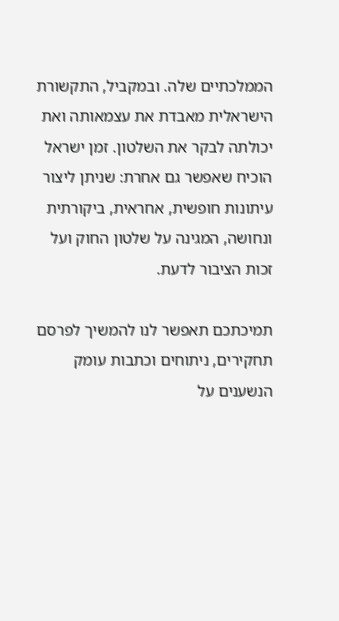הממלכתיים שלה. ובמקביל, התקשורת הישראלית מאבדת את עצמאותה ואת יכולתה לבקר את השלטון. זמן ישראל הוכיח שאפשר גם אחרת: שניתן ליצור עיתונות חופשית, אחראית, ביקורתית ונחושה, המגינה על שלטון החוק ועל זכות הציבור לדעת.

תמיכתכם תאפשר לנו להמשיך לפרסם תחקירים, ניתוחים וכתבות עומק הנשענים על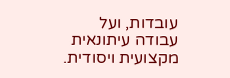עובדות, ועל עבודה עיתונאית מקצועית ויסודית.